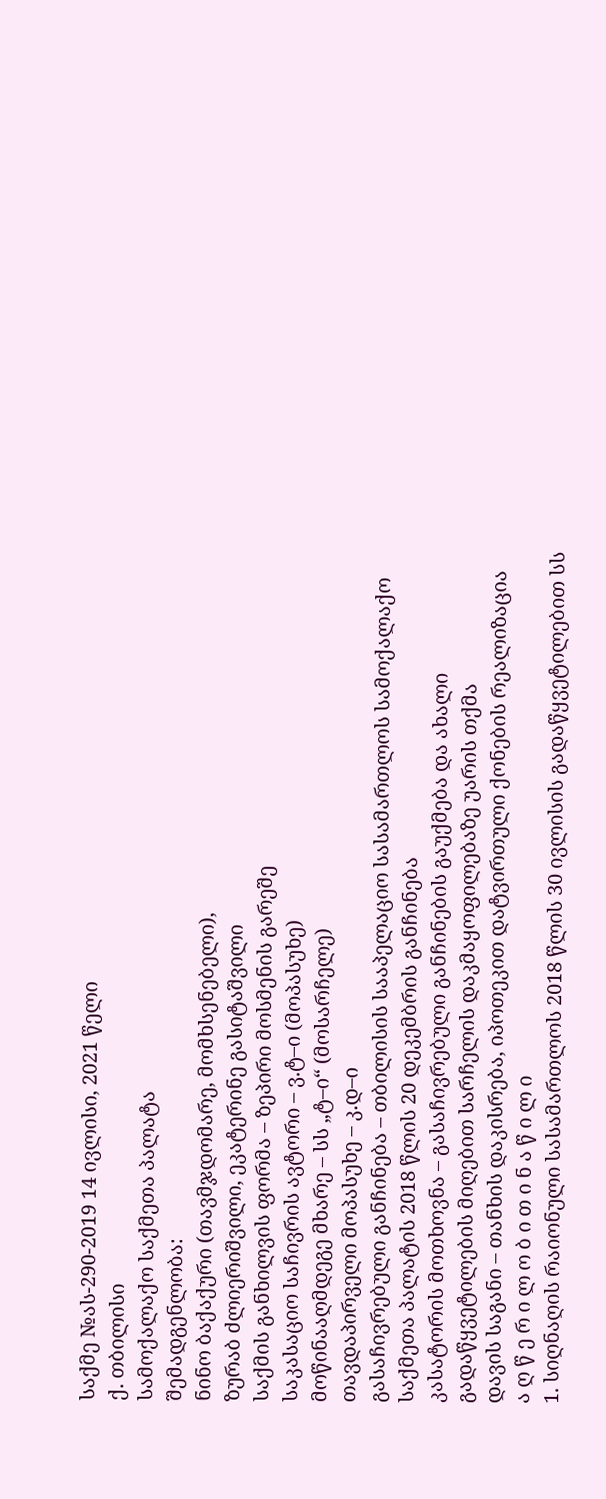საქმე №ას-290-2019 14 ივლისი, 2021 წელი
ქ. თბილისი
სამოქალაქო საქმეთა პალატა
შემადგენლობა:
ნინო ბაქაქური (თავმჯდომარე, მომხსენებელი),
ზურაბ ძლიერიშვილი, ეკატერინე გასიტაშვილი
საქმის განხილვის ფორმა – ზეპირი მოსმენის გარეშე
საკასაციო საჩივრის ავტორი – ვ.ტ–ი (მოპასუხე)
მოწინააღმდეგე მხარე – სს „ტ–ი“ (მოსარჩელე)
თავდაპირველი მოპასუხე – კ.დ–ი
გასაჩივრებული განჩინება – თბილისის სააპელაციო სასამართლოს სამოქალაქო საქმეთა პალატის 2018 წლის 20 დეკემბრის განჩინება
კასატორის მოთხოვნა – გასაჩივრებული განჩინების გაუქმება და ახალი გადაწყვეტილების მიღებით სარჩელის დაკმაყოფილებაზე უარის თქმა
დავის საგანი – თანხის დაკისრება, იპოთეკით დატვირთული ქონების რეალიზაცია
ა ღ წ ე რ ი ლ ო ბ ი თ ი ნ ა წ ი ლ ი
1. სიღნაღის რაიონული სასამართლოს 2018 წლის 30 ივლისის გადაწყვეტილებით სს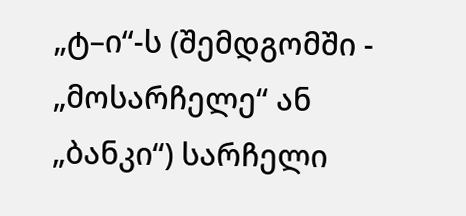„ტ–ი“-ს (შემდგომში - „მოსარჩელე“ ან „ბანკი“) სარჩელი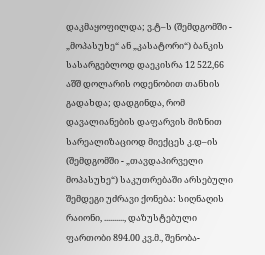დაკმაყოფილდა; ვ.ტ–ს (შემდგომში - „მოპასუხე“ ან „კასატორი“) ბანკის სასარგებლოდ დაეკისრა 12 522,66 აშშ დოლარის ოდენობით თანხის გადახდა; დადგინდა, რომ დავალიანების დაფარვის მიზნით სარეალიზაციოდ მიექცეს კ.დ–ის (შემდგომში - „თავდაპირველი მოპასუხე“) საკუთრებაში არსებული შემდეგი უძრავი ქონება: სიღნაღის რაიონი, .........., დაზუსტებული ფართობი 894.00 კვ.მ., შენობა-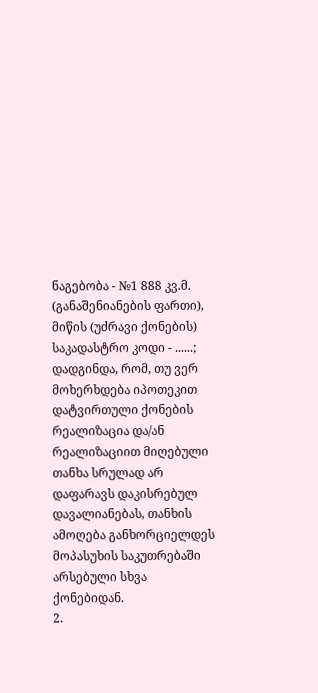ნაგებობა - №1 888 კვ.მ. (განაშენიანების ფართი), მიწის (უძრავი ქონების) საკადასტრო კოდი - ......; დადგინდა, რომ, თუ ვერ მოხერხდება იპოთეკით დატვირთული ქონების რეალიზაცია და/ან რეალიზაციით მიღებული თანხა სრულად არ დაფარავს დაკისრებულ დავალიანებას, თანხის ამოღება განხორციელდეს მოპასუხის საკუთრებაში არსებული სხვა ქონებიდან.
2.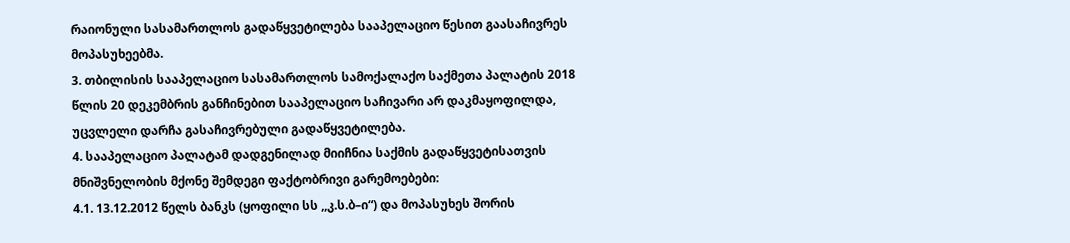რაიონული სასამართლოს გადაწყვეტილება სააპელაციო წესით გაასაჩივრეს მოპასუხეებმა.
3. თბილისის სააპელაციო სასამართლოს სამოქალაქო საქმეთა პალატის 2018 წლის 20 დეკემბრის განჩინებით სააპელაციო საჩივარი არ დაკმაყოფილდა, უცვლელი დარჩა გასაჩივრებული გადაწყვეტილება.
4. სააპელაციო პალატამ დადგენილად მიიჩნია საქმის გადაწყვეტისათვის მნიშვნელობის მქონე შემდეგი ფაქტობრივი გარემოებები:
4.1. 13.12.2012 წელს ბანკს (ყოფილი სს ,,კ.ს.ბ–ი“) და მოპასუხეს შორის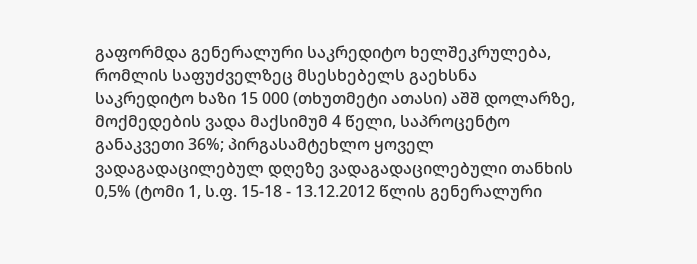გაფორმდა გენერალური საკრედიტო ხელშეკრულება, რომლის საფუძველზეც მსესხებელს გაეხსნა საკრედიტო ხაზი 15 000 (თხუთმეტი ათასი) აშშ დოლარზე, მოქმედების ვადა მაქსიმუმ 4 წელი, საპროცენტო განაკვეთი 36%; პირგასამტეხლო ყოველ ვადაგადაცილებულ დღეზე ვადაგადაცილებული თანხის 0,5% (ტომი 1, ს.ფ. 15-18 - 13.12.2012 წლის გენერალური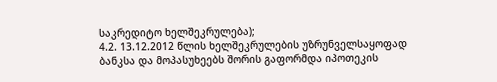საკრედიტო ხელშეკრულება);
4.2. 13.12.2012 წლის ხელშეკრულების უზრუნველსაყოფად ბანკსა და მოპასუხეებს შორის გაფორმდა იპოთეკის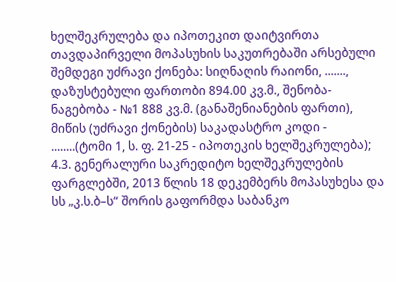ხელშეკრულება და იპოთეკით დაიტვირთა თავდაპირველი მოპასუხის საკუთრებაში არსებული შემდეგი უძრავი ქონება: სიღნაღის რაიონი, ......., დაზუსტებული ფართობი 894.00 კვ.მ., შენობა-ნაგებობა - №1 888 კვ.მ. (განაშენიანების ფართი), მიწის (უძრავი ქონების) საკადასტრო კოდი - ........(ტომი 1, ს. ფ. 21-25 - იპოთეკის ხელშეკრულება);
4.3. გენერალური საკრედიტო ხელშეკრულების ფარგლებში, 2013 წლის 18 დეკემბერს მოპასუხესა და სს „კ.ს.ბ–ს“ შორის გაფორმდა საბანკო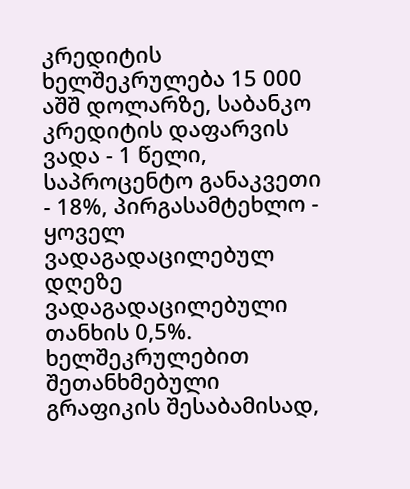კრედიტის ხელშეკრულება 15 000 აშშ დოლარზე, საბანკო კრედიტის დაფარვის ვადა - 1 წელი, საპროცენტო განაკვეთი - 18%, პირგასამტეხლო - ყოველ ვადაგადაცილებულ დღეზე ვადაგადაცილებული თანხის 0,5%. ხელშეკრულებით შეთანხმებული გრაფიკის შესაბამისად,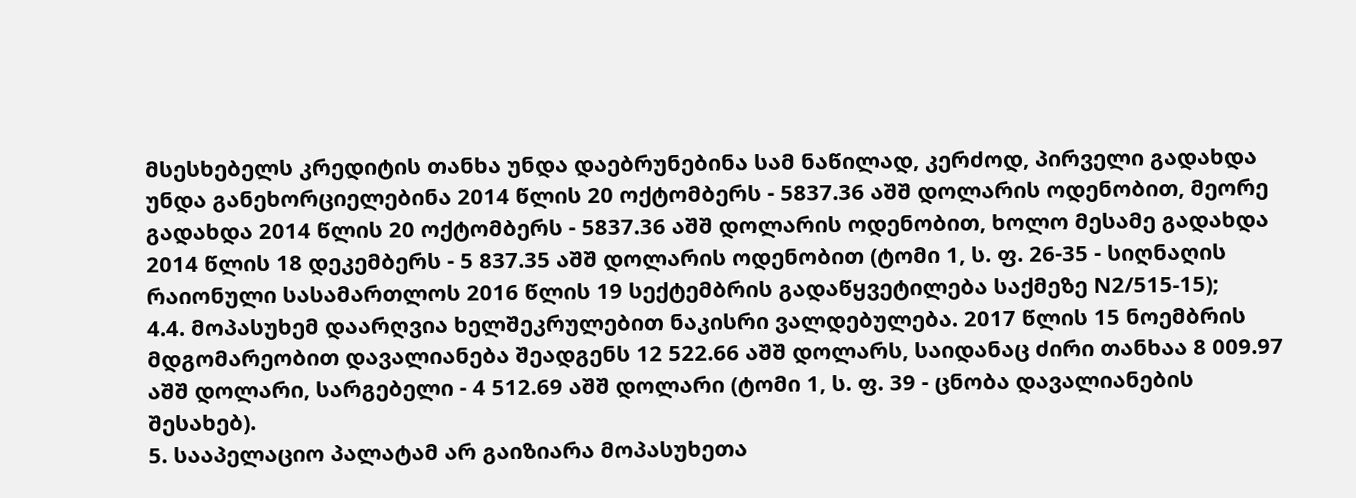მსესხებელს კრედიტის თანხა უნდა დაებრუნებინა სამ ნაწილად, კერძოდ, პირველი გადახდა უნდა განეხორციელებინა 2014 წლის 20 ოქტომბერს - 5837.36 აშშ დოლარის ოდენობით, მეორე გადახდა 2014 წლის 20 ოქტომბერს - 5837.36 აშშ დოლარის ოდენობით, ხოლო მესამე გადახდა 2014 წლის 18 დეკემბერს - 5 837.35 აშშ დოლარის ოდენობით (ტომი 1, ს. ფ. 26-35 - სიღნაღის რაიონული სასამართლოს 2016 წლის 19 სექტემბრის გადაწყვეტილება საქმეზე N2/515-15);
4.4. მოპასუხემ დაარღვია ხელშეკრულებით ნაკისრი ვალდებულება. 2017 წლის 15 ნოემბრის მდგომარეობით დავალიანება შეადგენს 12 522.66 აშშ დოლარს, საიდანაც ძირი თანხაა 8 009.97 აშშ დოლარი, სარგებელი - 4 512.69 აშშ დოლარი (ტომი 1, ს. ფ. 39 - ცნობა დავალიანების შესახებ).
5. სააპელაციო პალატამ არ გაიზიარა მოპასუხეთა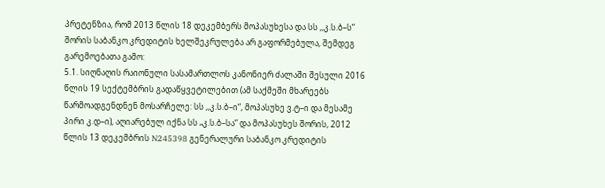პრეტენზია, რომ 2013 წლის 18 დეკემბერს მოპასუხესა და სს ,,კ.ს.ბ–ს“ შორის საბანკო კრედიტის ხელშეკრულება არ გაფორმებულა, შემდეგ გარემოებათა გამო:
5.1. სიღნაღის რაიონული სასამართლოს კანონიერ ძალაში შესული 2016 წლის 19 სექტემბრის გადაწყვეტილებით (ამ საქმეში მხარეებს წარმოადგენდნენ მოსარჩელე: სს ,,კ.ს.ბ–ი“, მოპასუხე ვ.ტ–ი და მესამე პირი კ.დ–ი), აღიარებულ იქნა სს „კ.ს.ბ–სა“ და მოპასუხეს შორის, 2012 წლის 13 დეკემბრის N245398 გენერალური საბანკო კრედიტის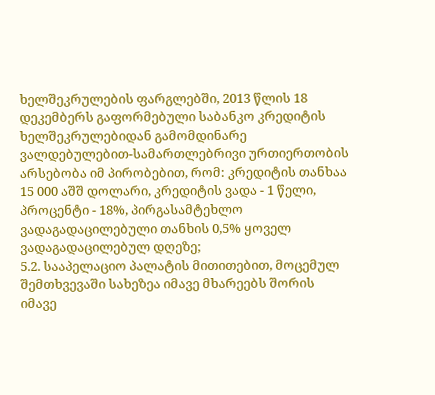ხელშეკრულების ფარგლებში, 2013 წლის 18 დეკემბერს გაფორმებული საბანკო კრედიტის ხელშეკრულებიდან გამომდინარე ვალდებულებით-სამართლებრივი ურთიერთობის არსებობა იმ პირობებით, რომ: კრედიტის თანხაა 15 000 აშშ დოლარი, კრედიტის ვადა - 1 წელი, პროცენტი - 18%, პირგასამტეხლო ვადაგადაცილებული თანხის 0,5% ყოველ ვადაგადაცილებულ დღეზე;
5.2. სააპელაციო პალატის მითითებით, მოცემულ შემთხვევაში სახეზეა იმავე მხარეებს შორის იმავე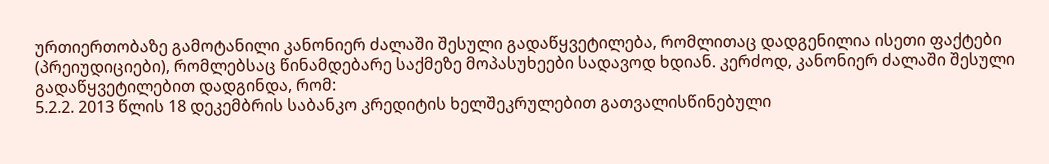ურთიერთობაზე გამოტანილი კანონიერ ძალაში შესული გადაწყვეტილება, რომლითაც დადგენილია ისეთი ფაქტები (პრეიუდიციები), რომლებსაც წინამდებარე საქმეზე მოპასუხეები სადავოდ ხდიან. კერძოდ, კანონიერ ძალაში შესული გადაწყვეტილებით დადგინდა, რომ:
5.2.2. 2013 წლის 18 დეკემბრის საბანკო კრედიტის ხელშეკრულებით გათვალისწინებული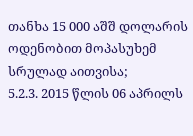თანხა 15 000 აშშ დოლარის ოდენობით მოპასუხემ სრულად აითვისა;
5.2.3. 2015 წლის 06 აპრილს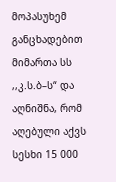მოპასუხემ განცხადებით მიმართა სს ,,კ.ს.ბ–ს“ და აღნიშნა, რომ აღებული აქვს სესხი 15 000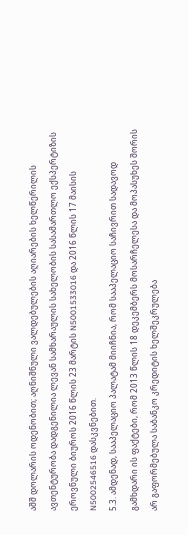აშშ დოლარის ოდენობით; აღნიშნული ვალდებულების აღიარების ხელწერილის ავთენტურობა დადგენილია ლევან სამხარაულის სახელობის სასამართლო ექსპერტიზის ეროვნული ბიუროს 2016 წლის 23 მარტის N5001533016 და 2016 წლის 17 მაისის N5002546516 დასკვნებით.
5.3. ამდენად, სააპელაციო პალატამ მიიჩნია, რომ სააპელაციო საჩივრით სადავოდ გამხდარი ის ფაქტები, რომ 2013 წლის 18 დეკემბერს მოსარჩელესა და მოპასუხეს შორის არ გაფორმებულა საბანკო კრედიტის ხელშეკრულება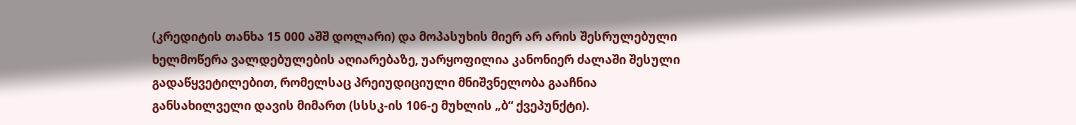(კრედიტის თანხა 15 000 აშშ დოლარი) და მოპასუხის მიერ არ არის შესრულებული ხელმოწერა ვალდებულების აღიარებაზე, უარყოფილია კანონიერ ძალაში შესული გადაწყვეტილებით, რომელსაც პრეიუდიციული მნიშვნელობა გააჩნია განსახილველი დავის მიმართ (სსსკ-ის 106-ე მუხლის „ბ“ ქვეპუნქტი).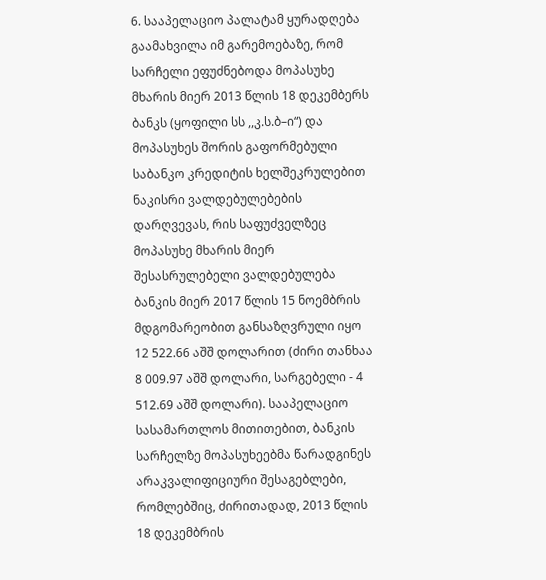6. სააპელაციო პალატამ ყურადღება გაამახვილა იმ გარემოებაზე, რომ სარჩელი ეფუძნებოდა მოპასუხე მხარის მიერ 2013 წლის 18 დეკემბერს ბანკს (ყოფილი სს ,,კ.ს.ბ–ი“) და მოპასუხეს შორის გაფორმებული საბანკო კრედიტის ხელშეკრულებით ნაკისრი ვალდებულებების დარღვევას, რის საფუძველზეც მოპასუხე მხარის მიერ შესასრულებელი ვალდებულება ბანკის მიერ 2017 წლის 15 ნოემბრის მდგომარეობით განსაზღვრული იყო 12 522.66 აშშ დოლარით (ძირი თანხაა 8 009.97 აშშ დოლარი, სარგებელი - 4 512.69 აშშ დოლარი). სააპელაციო სასამართლოს მითითებით, ბანკის სარჩელზე მოპასუხეებმა წარადგინეს არაკვალიფიციური შესაგებლები, რომლებშიც, ძირითადად, 2013 წლის 18 დეკემბრის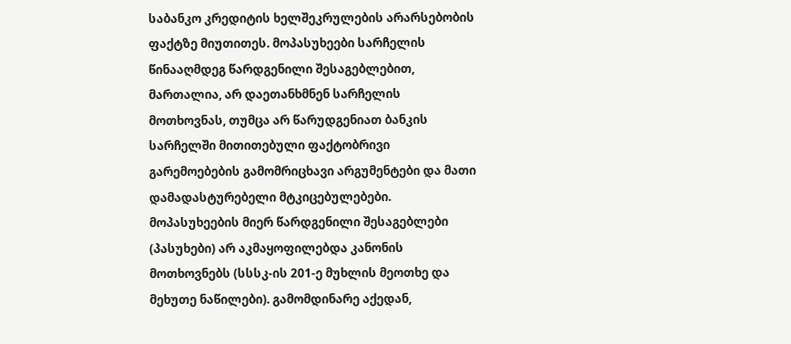საბანკო კრედიტის ხელშეკრულების არარსებობის ფაქტზე მიუთითეს. მოპასუხეები სარჩელის წინააღმდეგ წარდგენილი შესაგებლებით, მართალია, არ დაეთანხმნენ სარჩელის მოთხოვნას, თუმცა არ წარუდგენიათ ბანკის სარჩელში მითითებული ფაქტობრივი გარემოებების გამომრიცხავი არგუმენტები და მათი დამადასტურებელი მტკიცებულებები. მოპასუხეების მიერ წარდგენილი შესაგებლები (პასუხები) არ აკმაყოფილებდა კანონის მოთხოვნებს (სსსკ-ის 201-ე მუხლის მეოთხე და მეხუთე ნაწილები). გამომდინარე აქედან,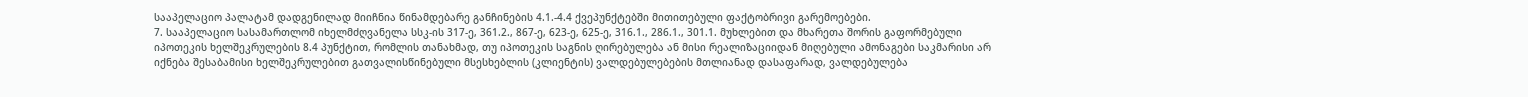სააპელაციო პალატამ დადგენილად მიიჩნია წინამდებარე განჩინების 4.1.-4.4 ქვეპუნქტებში მითითებული ფაქტობრივი გარემოებები.
7. სააპელაციო სასამართლომ იხელმძღვანელა სსკ-ის 317-ე, 361.2., 867-ე, 623-ე, 625-ე, 316.1., 286.1., 301.1. მუხლებით და მხარეთა შორის გაფორმებული იპოთეკის ხელშეკრულების 8.4 პუნქტით, რომლის თანახმად, თუ იპოთეკის საგნის ღირებულება ან მისი რეალიზაციიდან მიღებული ამონაგები საკმარისი არ იქნება შესაბამისი ხელშეკრულებით გათვალისწინებული მსესხებლის (კლიენტის) ვალდებულებების მთლიანად დასაფარად, ვალდებულება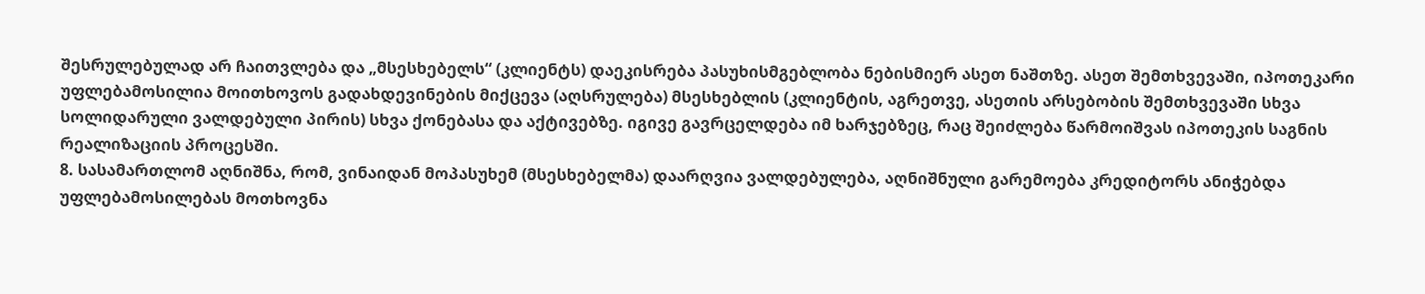შესრულებულად არ ჩაითვლება და „მსესხებელს“ (კლიენტს) დაეკისრება პასუხისმგებლობა ნებისმიერ ასეთ ნაშთზე. ასეთ შემთხვევაში, იპოთეკარი უფლებამოსილია მოითხოვოს გადახდევინების მიქცევა (აღსრულება) მსესხებლის (კლიენტის, აგრეთვე, ასეთის არსებობის შემთხვევაში სხვა სოლიდარული ვალდებული პირის) სხვა ქონებასა და აქტივებზე. იგივე გავრცელდება იმ ხარჯებზეც, რაც შეიძლება წარმოიშვას იპოთეკის საგნის რეალიზაციის პროცესში.
8. სასამართლომ აღნიშნა, რომ, ვინაიდან მოპასუხემ (მსესხებელმა) დაარღვია ვალდებულება, აღნიშნული გარემოება კრედიტორს ანიჭებდა უფლებამოსილებას მოთხოვნა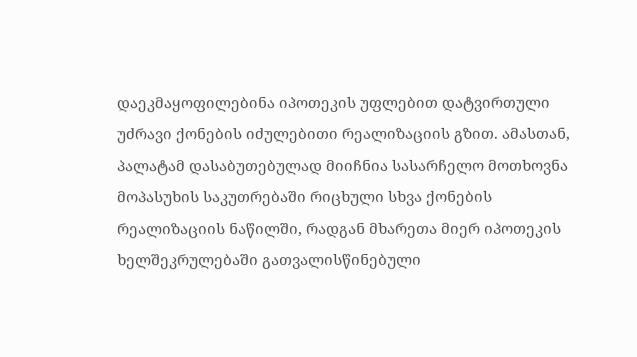დაეკმაყოფილებინა იპოთეკის უფლებით დატვირთული უძრავი ქონების იძულებითი რეალიზაციის გზით. ამასთან, პალატამ დასაბუთებულად მიიჩნია სასარჩელო მოთხოვნა მოპასუხის საკუთრებაში რიცხული სხვა ქონების რეალიზაციის ნაწილში, რადგან მხარეთა მიერ იპოთეკის ხელშეკრულებაში გათვალისწინებული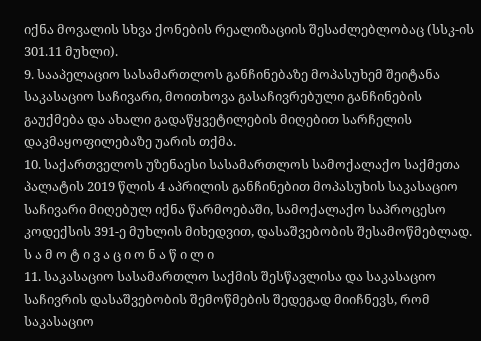იქნა მოვალის სხვა ქონების რეალიზაციის შესაძლებლობაც (სსკ-ის 301.11 მუხლი).
9. სააპელაციო სასამართლოს განჩინებაზე მოპასუხემ შეიტანა საკასაციო საჩივარი, მოითხოვა გასაჩივრებული განჩინების გაუქმება და ახალი გადაწყვეტილების მიღებით სარჩელის დაკმაყოფილებაზე უარის თქმა.
10. საქართველოს უზენაესი სასამართლოს სამოქალაქო საქმეთა პალატის 2019 წლის 4 აპრილის განჩინებით მოპასუხის საკასაციო საჩივარი მიღებულ იქნა წარმოებაში, სამოქალაქო საპროცესო კოდექსის 391-ე მუხლის მიხედვით, დასაშვებობის შესამოწმებლად.
ს ა მ ო ტ ი ვ ა ც ი ო ნ ა წ ი ლ ი
11. საკასაციო სასამართლო საქმის შესწავლისა და საკასაციო საჩივრის დასაშვებობის შემოწმების შედეგად მიიჩნევს, რომ საკასაციო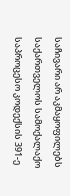საჩივარი არ აკმაყოფილებს საქართველოს სამოქალაქო საპროცესო კოდექსის 391-ე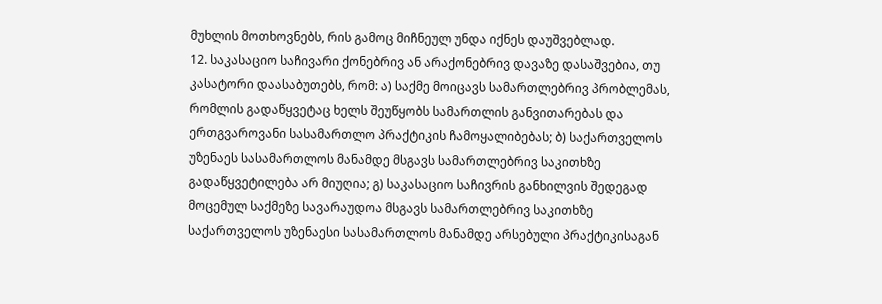მუხლის მოთხოვნებს, რის გამოც მიჩნეულ უნდა იქნეს დაუშვებლად.
12. საკასაციო საჩივარი ქონებრივ ან არაქონებრივ დავაზე დასაშვებია, თუ კასატორი დაასაბუთებს, რომ: ა) საქმე მოიცავს სამართლებრივ პრობლემას, რომლის გადაწყვეტაც ხელს შეუწყობს სამართლის განვითარებას და ერთგვაროვანი სასამართლო პრაქტიკის ჩამოყალიბებას; ბ) საქართველოს უზენაეს სასამართლოს მანამდე მსგავს სამართლებრივ საკითხზე გადაწყვეტილება არ მიუღია; გ) საკასაციო საჩივრის განხილვის შედეგად მოცემულ საქმეზე სავარაუდოა მსგავს სამართლებრივ საკითხზე საქართველოს უზენაესი სასამართლოს მანამდე არსებული პრაქტიკისაგან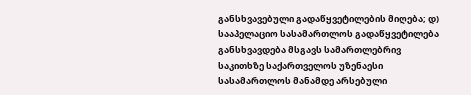განსხვავებული გადაწყვეტილების მიღება; დ) სააპელაციო სასამართლოს გადაწყვეტილება განსხვავდება მსგავს სამართლებრივ საკითხზე საქართველოს უზენაესი სასამართლოს მანამდე არსებული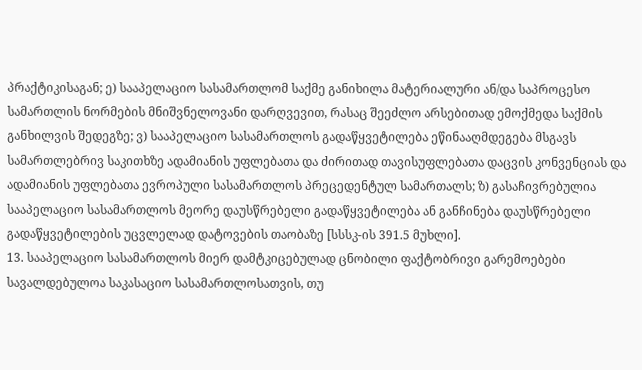პრაქტიკისაგან; ე) სააპელაციო სასამართლომ საქმე განიხილა მატერიალური ან/და საპროცესო სამართლის ნორმების მნიშვნელოვანი დარღვევით, რასაც შეეძლო არსებითად ემოქმედა საქმის განხილვის შედეგზე; ვ) სააპელაციო სასამართლოს გადაწყვეტილება ეწინააღმდეგება მსგავს სამართლებრივ საკითხზე ადამიანის უფლებათა და ძირითად თავისუფლებათა დაცვის კონვენციას და ადამიანის უფლებათა ევროპული სასამართლოს პრეცედენტულ სამართალს; ზ) გასაჩივრებულია სააპელაციო სასამართლოს მეორე დაუსწრებელი გადაწყვეტილება ან განჩინება დაუსწრებელი გადაწყვეტილების უცვლელად დატოვების თაობაზე [სსსკ-ის 391.5 მუხლი].
13. სააპელაციო სასამართლოს მიერ დამტკიცებულად ცნობილი ფაქტობრივი გარემოებები სავალდებულოა საკასაციო სასამართლოსათვის, თუ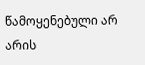წამოყენებული არ არის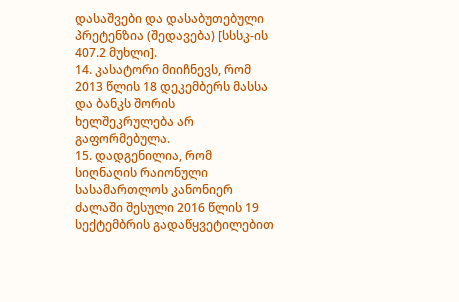დასაშვები და დასაბუთებული პრეტენზია (შედავება) [სსსკ-ის 407.2 მუხლი].
14. კასატორი მიიჩნევს, რომ 2013 წლის 18 დეკემბერს მასსა და ბანკს შორის ხელშეკრულება არ გაფორმებულა.
15. დადგენილია, რომ სიღნაღის რაიონული სასამართლოს კანონიერ ძალაში შესული 2016 წლის 19 სექტემბრის გადაწყვეტილებით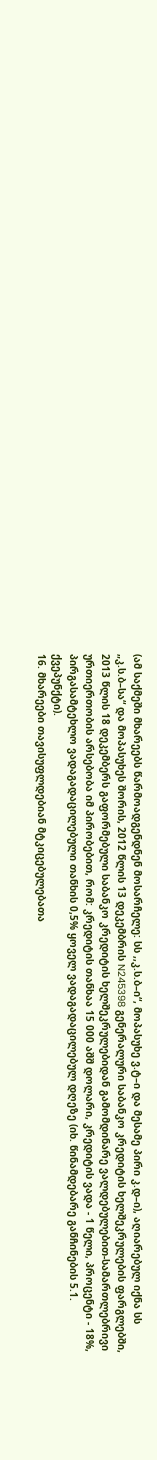(ამ საქმეში მხარეებს წარმოადგენდნენ მოსარჩელე: სს ,,კ.ს.ბ–ი“, მოპასუხე ვ.ტ–ი და მესამე პირი კ.დ–ი), აღიარებულ იქნა სს „კ.ს.ბ–სა“ და მოპასუხეს შორის, 2012 წლის 13 დეკემბრის N245398 გენერალური საბანკო კრედიტის ხელშეკრულების ფარგლებში, 2013 წლის 18 დეკემბერს გაფორმებული საბანკო კრედიტის ხელშეკრულებიდან გამომდინარე ვალდებულებით-სამართლებრივი ურთიერთობის არსებობა იმ პირობებით, რომ: კრედიტის თანხაა 15 000 აშშ დოლარი, კრედიტის ვადა - 1 წელი, პროცენტი - 18%, პირგასამტეხლო ვადაგადაცილებული თანხის 0,5% ყოველ ვადაგადაცილებულ დღეზე (იხ. წინამდებარე განჩინების 5.1. ქვეპუნქტი).
16. მხარეები თავისუფლდებიან მტკიცებულებათა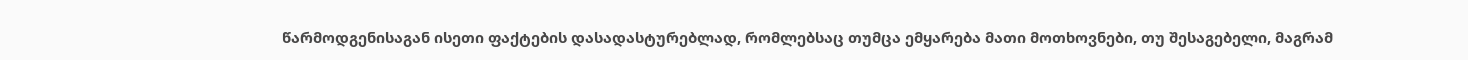წარმოდგენისაგან ისეთი ფაქტების დასადასტურებლად, რომლებსაც თუმცა ემყარება მათი მოთხოვნები, თუ შესაგებელი, მაგრამ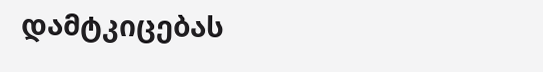დამტკიცებას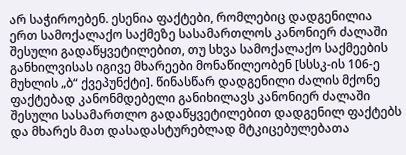არ საჭიროებენ. ესენია ფაქტები, რომლებიც დადგენილია ერთ სამოქალაქო საქმეზე სასამართლოს კანონიერ ძალაში შესული გადაწყვეტილებით, თუ სხვა სამოქალაქო საქმეების განხილვისას იგივე მხარეები მონაწილეობენ [სსსკ-ის 106-ე მუხლის „ბ“ ქვეპუნქტი]. წინასწარ დადგენილი ძალის მქონე ფაქტებად კანონმდებელი განიხილავს კანონიერ ძალაში შესული სასამართლო გადაწყვეტილებით დადგენილ ფაქტებს და მხარეს მათ დასადასტურებლად მტკიცებულებათა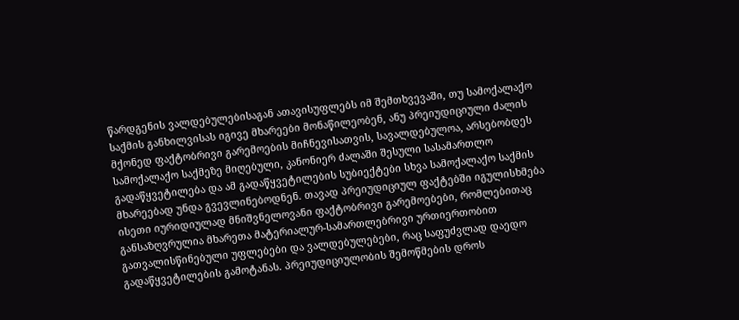წარდგენის ვალდებულებისაგან ათავისუფლებს იმ შემთხვევაში, თუ სამოქალაქო საქმის განხილვისას იგივე მხარეები მონაწილეობენ, ანუ პრეიუდიციული ძალის მქონედ ფაქტობრივი გარემოების მიჩნევისათვის, სავალდებულოა, არსებობდეს სამოქალაქო საქმეზე მიღებული, კანონიერ ძალაში შესული სასამართლო გადაწყვეტილება და ამ გადაწყვეტილების სუბიექტები სხვა სამოქალაქო საქმის მხარეებად უნდა გვევლინებოდნენ. თავად პრეიუდიციულ ფაქტებში იგულისხმება ისეთი იურიდიულად მნიშვნელოვანი ფაქტობრივი გარემოებები, რომლებითაც განსაზღვრულია მხარეთა მატერიალურ-სამართლებრივი ურთიერთობით გათვალისწინებული უფლებები და ვალდებულებები, რაც საფუძვლად დაედო გადაწყვეტილების გამოტანას. პრეიუდიციულობის შემოწმების დროს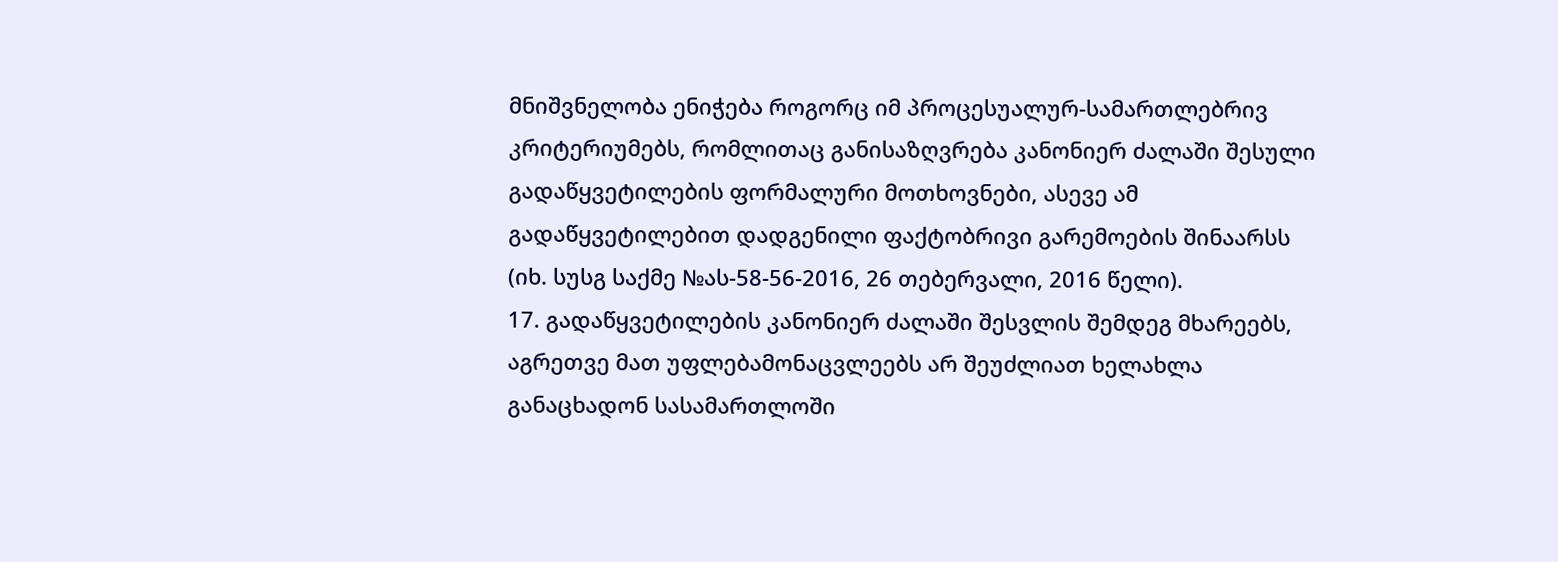მნიშვნელობა ენიჭება როგორც იმ პროცესუალურ-სამართლებრივ კრიტერიუმებს, რომლითაც განისაზღვრება კანონიერ ძალაში შესული გადაწყვეტილების ფორმალური მოთხოვნები, ასევე ამ გადაწყვეტილებით დადგენილი ფაქტობრივი გარემოების შინაარსს (იხ. სუსგ საქმე №ას-58-56-2016, 26 თებერვალი, 2016 წელი).
17. გადაწყვეტილების კანონიერ ძალაში შესვლის შემდეგ მხარეებს, აგრეთვე მათ უფლებამონაცვლეებს არ შეუძლიათ ხელახლა განაცხადონ სასამართლოში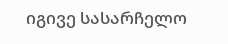იგივე სასარჩელო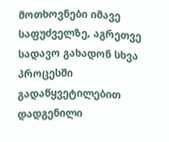მოთხოვნები იმავე საფუძველზე, აგრეთვე სადავო გახადონ სხვა პროცესში გადაწყვეტილებით დადგენილი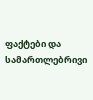ფაქტები და სამართლებრივი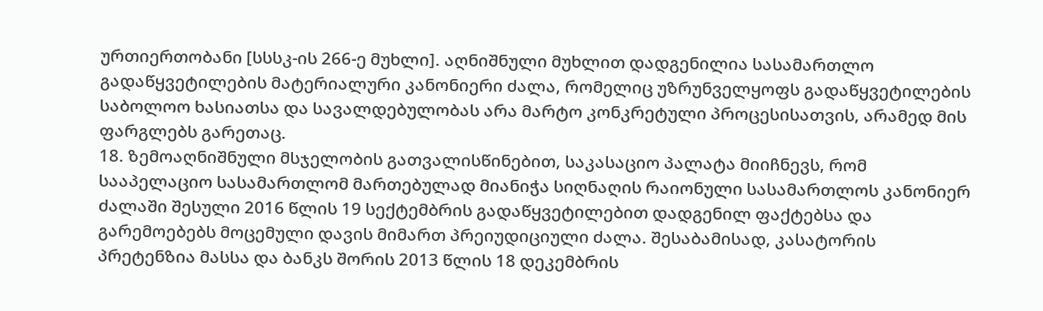ურთიერთობანი [სსსკ-ის 266-ე მუხლი]. აღნიშნული მუხლით დადგენილია სასამართლო გადაწყვეტილების მატერიალური კანონიერი ძალა, რომელიც უზრუნველყოფს გადაწყვეტილების საბოლოო ხასიათსა და სავალდებულობას არა მარტო კონკრეტული პროცესისათვის, არამედ მის ფარგლებს გარეთაც.
18. ზემოაღნიშნული მსჯელობის გათვალისწინებით, საკასაციო პალატა მიიჩნევს, რომ სააპელაციო სასამართლომ მართებულად მიანიჭა სიღნაღის რაიონული სასამართლოს კანონიერ ძალაში შესული 2016 წლის 19 სექტემბრის გადაწყვეტილებით დადგენილ ფაქტებსა და გარემოებებს მოცემული დავის მიმართ პრეიუდიციული ძალა. შესაბამისად, კასატორის პრეტენზია მასსა და ბანკს შორის 2013 წლის 18 დეკემბრის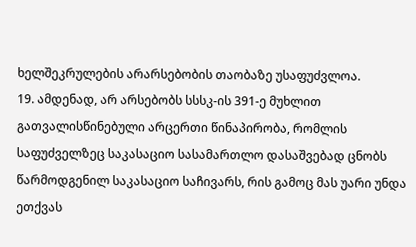ხელშეკრულების არარსებობის თაობაზე უსაფუძვლოა.
19. ამდენად, არ არსებობს სსსკ-ის 391-ე მუხლით გათვალისწინებული არცერთი წინაპირობა, რომლის საფუძველზეც საკასაციო სასამართლო დასაშვებად ცნობს წარმოდგენილ საკასაციო საჩივარს, რის გამოც მას უარი უნდა ეთქვას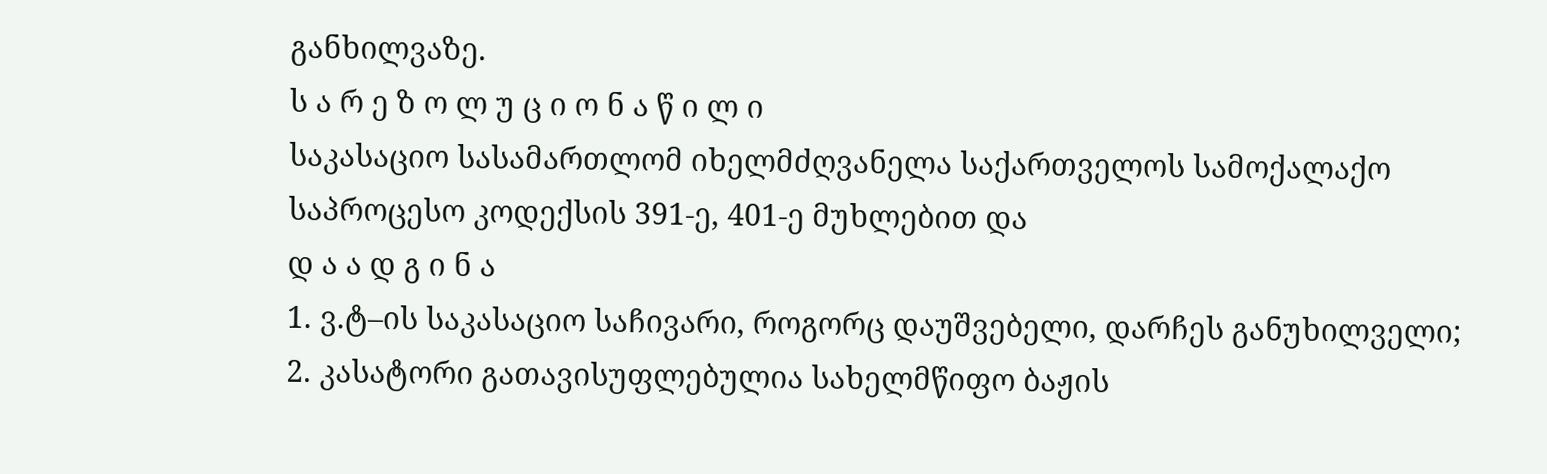განხილვაზე.
ს ა რ ე ზ ო ლ უ ც ი ო ნ ა წ ი ლ ი
საკასაციო სასამართლომ იხელმძღვანელა საქართველოს სამოქალაქო საპროცესო კოდექსის 391-ე, 401-ე მუხლებით და
დ ა ა დ გ ი ნ ა
1. ვ.ტ–ის საკასაციო საჩივარი, როგორც დაუშვებელი, დარჩეს განუხილველი;
2. კასატორი გათავისუფლებულია სახელმწიფო ბაჟის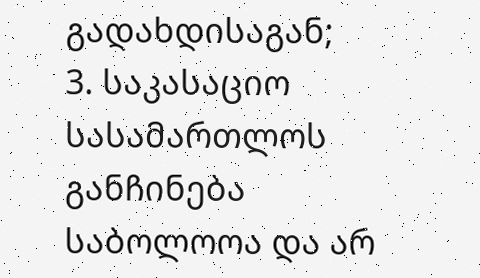გადახდისაგან;
3. საკასაციო სასამართლოს განჩინება საბოლოოა და არ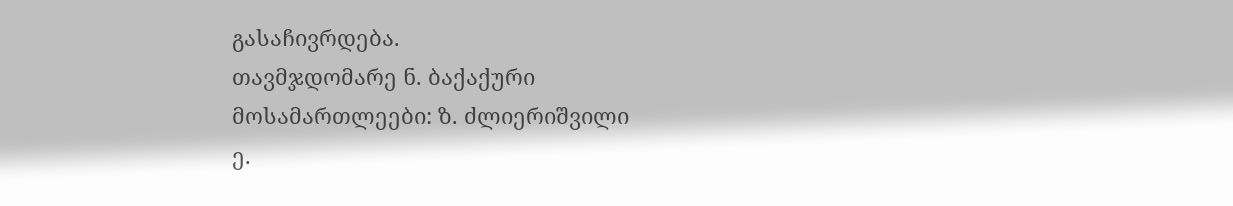გასაჩივრდება.
თავმჯდომარე ნ. ბაქაქური
მოსამართლეები: ზ. ძლიერიშვილი
ე.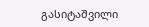გასიტაშვილი